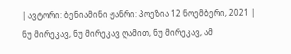| ავტორი: ბენიამინი ჟანრი: პოეზია 12 ნოემბერი, 2021 |
ნუ მირეკავ, ნუ მირეკავ ღამით, ნუ მირეკავ, ამ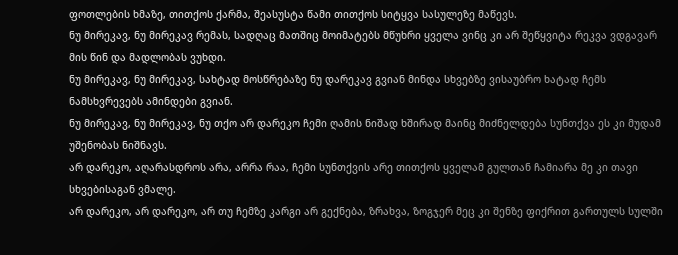ფოთლების ხმაზე, თითქოს ქარმა, შეასუსტა წამი თითქოს სიტყვა სასულეზე მაწევს.
ნუ მირეკავ, ნუ მირეკავ რემას, სადღაც მათშიც მოიმატებს მწუხრი ყველა ვინც კი არ შეწყვიტა რეკვა ვდგავარ მის წინ და მადლობას ვუხდი.
ნუ მირეკავ, ნუ მირეკავ, სახტად მოსწრებაზე ნუ დარეკავ გვიან მინდა სხვებზე ვისაუბრო ხატად ჩემს ნამსხვრევებს ამინდები გვიან.
ნუ მირეკავ, ნუ მირეკავ, ნუ თქო არ დარეკო ჩემი ღამის ნიშად ხშირად მაინც მიძნელდება სუნთქვა ეს კი მუდამ უშენობას ნიშნავს.
არ დარეკო, აღარასდროს არა, არრა რაა, ჩემი სუნთქვის არე თითქოს ყველამ გულთან ჩამიარა მე კი თავი სხვებისაგან ვმალე.
არ დარეკო, არ დარეკო, არ თუ ჩემზე კარგი არ გექნება, ზრახვა, ზოგჯერ მეც კი შენზე ფიქრით გართულს სულში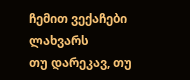ჩემით ვექაჩები ლახვარს
თუ დარეკავ, თუ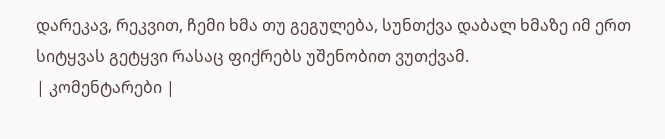დარეკავ, რეკვით, ჩემი ხმა თუ გეგულება, სუნთქვა დაბალ ხმაზე იმ ერთ სიტყვას გეტყვი რასაც ფიქრებს უშენობით ვუთქვამ.
| კომენტარები |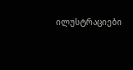ილუსტრაციები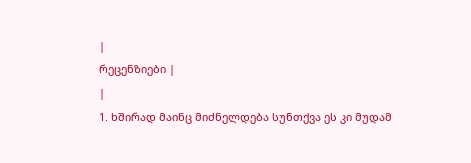|
რეცენზიები |
|
1. ხშირად მაინც მიძნელდება სუნთქვა ეს კი მუდამ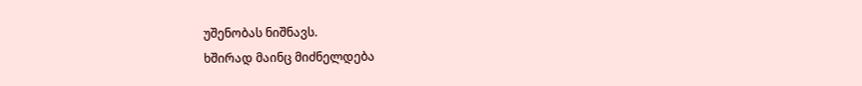უშენობას ნიშნავს.
ხშირად მაინც მიძნელდება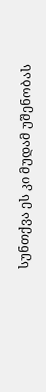სუნთქვა ეს კი მუდამ უშენობას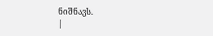ნიშნავს.
|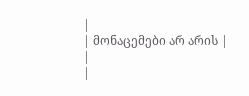|
| მონაცემები არ არის |
|
|